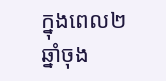ក្នុងពេល២ឆ្នាំចុង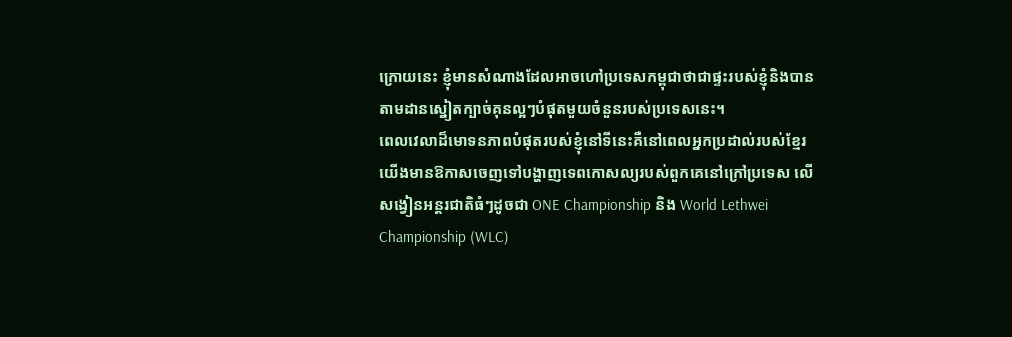ក្រោយនេះ ខ្ញុំមានសំណាងដែលអាចហៅប្រទេសកម្ពុជាថាជាផ្ទះរបស់ខ្ញុំនិងបានតាមដានស្នៀតក្បាច់គុនល្អៗបំផុតមួយចំនួនរបស់ប្រទេសនេះ។
ពេលវេលាដ៏មោទនភាពបំផុតរបស់ខ្ញុំនៅទីនេះគឺនៅពេលអ្នកប្រដាល់របស់ខ្មែរយើងមានឱកាសចេញទៅបង្ហាញទេពកោសល្យរបស់ពួកគេនៅក្រៅប្រទេស លើសង្វៀនអន្តរជាតិធំៗដូចជា ONE Championship និង World Lethwei Championship (WLC)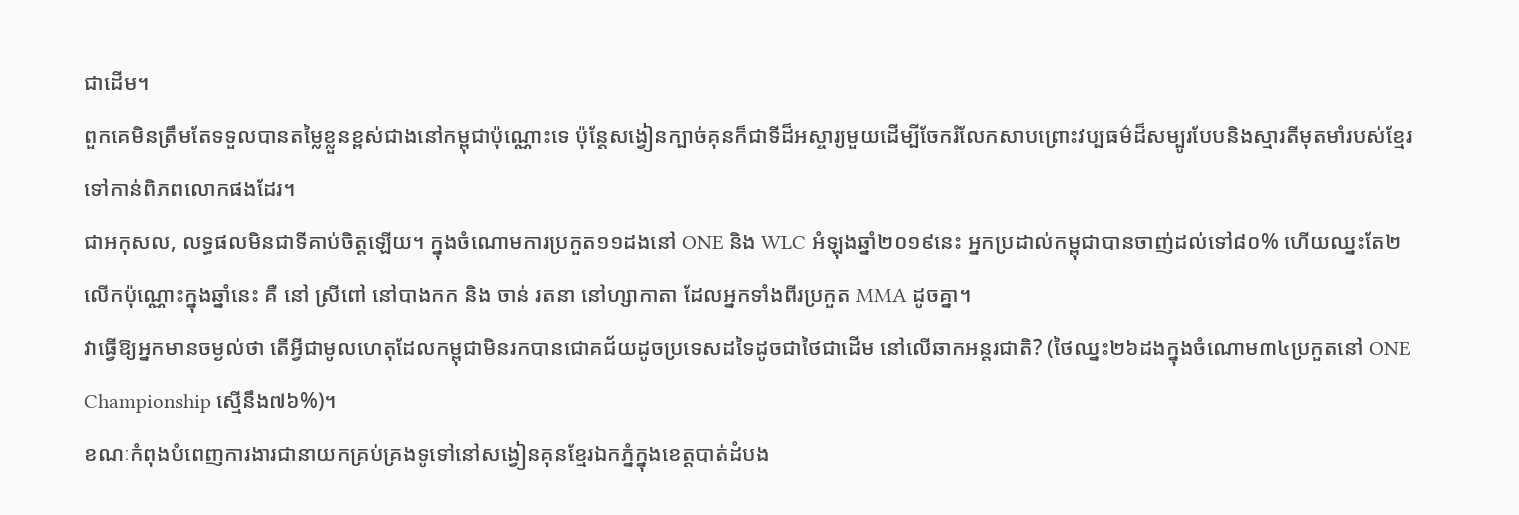ជាដើម។
ពួកគេមិនត្រឹមតែទទួលបានតម្លៃខ្លួនខ្ពស់ជាងនៅកម្ពុជាប៉ុណ្ណោះទេ ប៉ុន្តែសង្វៀនក្បាច់គុនក៏ជាទីដ៏អស្ចារ្យមួយដើម្បីចែករំលែកសាបព្រោះវប្បធម៌ដ៏សម្បូរបែបនិងស្មារតីមុតមាំរបស់ខ្មែរទៅកាន់ពិភពលោកផងដែរ។
ជាអកុសល, លទ្ធផលមិនជាទីគាប់ចិត្តឡើយ។ ក្នុងចំណោមការប្រកួត១១ដងនៅ ONE និង WLC អំឡុងឆ្នាំ២០១៩នេះ អ្នកប្រដាល់កម្ពុជាបានចាញ់ដល់ទៅ៨០% ហើយឈ្នះតែ២លើកប៉ុណ្ណោះក្នុងឆ្នាំនេះ គឺ នៅ ស្រីពៅ នៅបាងកក និង ចាន់ រតនា នៅហ្សាកាតា ដែលអ្នកទាំងពីរប្រកួត MMA ដូចគ្នា។
វាធ្វើឱ្យអ្នកមានចម្ងល់ថា តើអ្វីជាមូលហេតុដែលកម្ពុជាមិនរកបានជោគជ័យដូចប្រទេសដទៃដូចជាថៃជាដើម នៅលើឆាកអន្តរជាតិ? (ថៃឈ្នះ២៦ដងក្នុងចំណោម៣៤ប្រកួតនៅ ONE Championship ស្មើនឹង៧៦%)។
ខណៈកំពុងបំពេញការងារជានាយកគ្រប់គ្រងទូទៅនៅសង្វៀនគុនខ្មែរឯកភ្នំក្នុងខេត្តបាត់ដំបង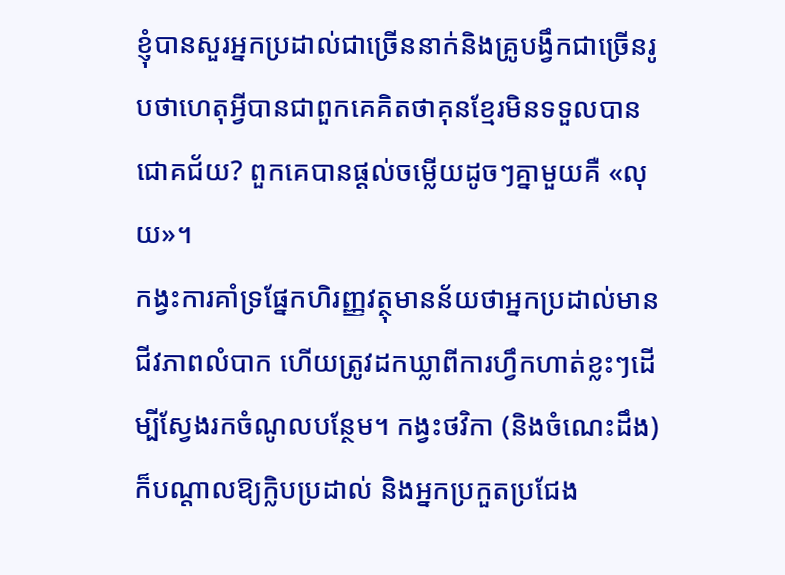ខ្ញុំបានសួរអ្នកប្រដាល់ជាច្រើននាក់និងគ្រូបង្វឹកជាច្រើនរូបថាហេតុអ្វីបានជាពួកគេគិតថាគុនខ្មែរមិនទទួលបានជោគជ័យ? ពួកគេបានផ្ដល់ចម្លើយដូចៗគ្នាមួយគឺ «លុយ»។
កង្វះការគាំទ្រផ្នែកហិរញ្ញវត្ថុមានន័យថាអ្នកប្រដាល់មានជីវភាពលំបាក ហើយត្រូវដកឃ្លាពីការហ្វឹកហាត់ខ្លះៗដើម្បីស្វែងរកចំណូលបន្ថែម។ កង្វះថវិកា (និងចំណេះដឹង) ក៏បណ្ដាលឱ្យក្លិបប្រដាល់ និងអ្នកប្រកួតប្រជែង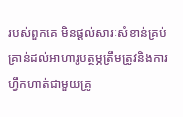របស់ពួកគេ មិនផ្ដល់សារៈសំខាន់គ្រប់គ្រាន់ដល់អាហារូបត្ថម្ភត្រឹមត្រូវនិងការហ្វឹកហាត់ជាមួយគ្រូ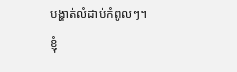បង្ហាត់លំដាប់កំពូលៗ។
ខ្ញុំ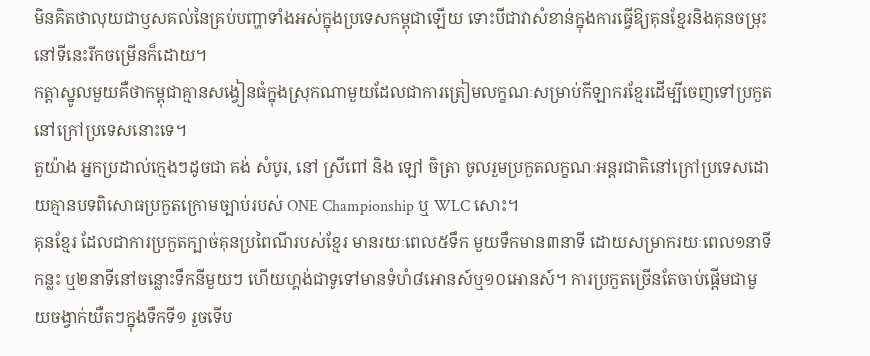មិនគិតថាលុយជាឫសគល់នៃគ្រប់បញ្ហាទាំងអស់ក្នុងប្រទេសកម្ពុជាឡើយ ទោះបីជាវាសំខាន់ក្នុងការធ្វើឱ្យគុនខ្មែរនិងគុនចម្រុះនៅទីនេះរីកចម្រើនក៏ដោយ។
កត្តាស្នូលមួយគឺថាកម្ពុជាគ្មានសង្វៀនធំក្នុងស្រុកណាមួយដែលជាការត្រៀមលក្ខណៈសម្រាប់កីឡាករខ្មែរដើម្បីចេញទៅប្រកួតនៅក្រៅប្រទេសនោះទេ។
តួយ៉ាង អ្នកប្រដាល់ក្មេងៗដូចជា គង់ សំបូរ, នៅ ស្រីពៅ និង ឡៅ ចិត្រា ចូលរួមប្រកួតលក្ខណៈអន្តរជាតិនៅក្រៅប្រទេសដោយគ្មានបទពិសោធប្រកួតក្រោមច្បាប់របស់ ONE Championship ឬ WLC សោះ។
គុនខ្មែរ ដែលជាការប្រកួតក្បាច់គុនប្រពៃណីរបស់ខ្មែរ មានរយៈពេល៥ទឹក មួយទឹកមាន៣នាទី ដោយសម្រាករយៈពេល១នាទីកន្លះ ឬ២នាទីនៅចន្លោះទឹកនីមួយៗ ហើយហ្គង់ជាទូទៅមានទំហំ៨អោនស៍ឬ១០អោនស៍។ ការប្រកួតច្រើនតែចាប់ផ្ដើមជាមួយចង្វាក់យឺតៗក្នុងទឹកទី១ រួចទើប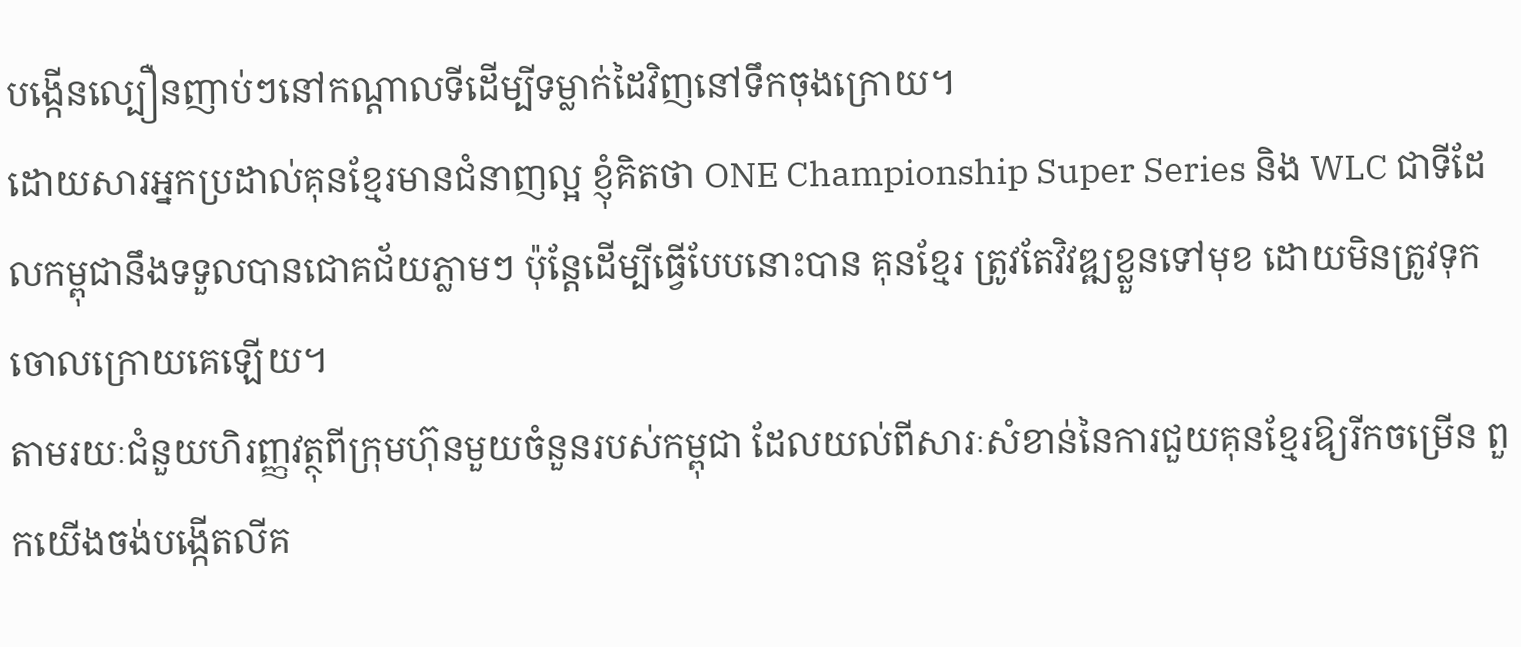បង្កើនល្បឿនញាប់ៗនៅកណ្ដាលទីដើម្បីទម្លាក់ដៃវិញនៅទឹកចុងក្រោយ។
ដោយសារអ្នកប្រដាល់គុនខ្មែរមានជំនាញល្អ ខ្ញុំគិតថា ONE Championship Super Series និង WLC ជាទីដែលកម្ពុជានឹងទទួលបានជោគជ័យភ្លាមៗ ប៉ុន្តែដើម្បីធ្វើបែបនោះបាន គុនខ្មែរ ត្រូវតែវិវឌ្ឍខ្លួនទៅមុខ ដោយមិនត្រូវទុកចោលក្រោយគេឡើយ។
តាមរយៈជំនួយហិរញ្ញវត្ថុពីក្រុមហ៊ុនមួយចំនួនរបស់កម្ពុជា ដែលយល់ពីសារៈសំខាន់នៃការជួយគុនខ្មែរឱ្យរីកចម្រើន ពួកយើងចង់បង្កើតលីគ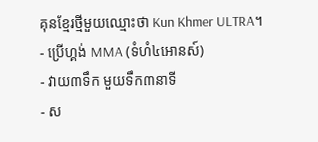គុនខ្មែរថ្មីមួយឈ្មោះថា Kun Khmer ULTRA។
- ប្រើហ្គង់ MMA (ទំហំ៤អោនស៍)
- វាយ៣ទឹក មួយទឹក៣នាទី
- ស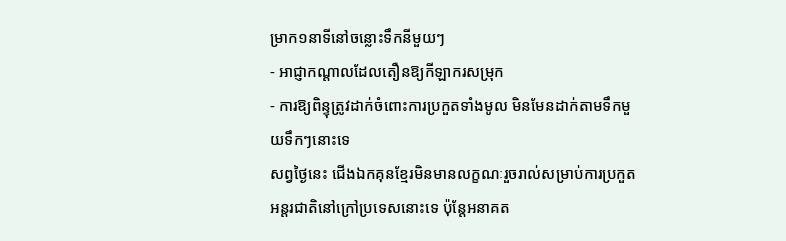ម្រាក១នាទីនៅចន្លោះទឹកនីមួយៗ
- អាជ្ញាកណ្ដាលដែលតឿនឱ្យកីឡាករសម្រុក
- ការឱ្យពិន្ទុត្រូវដាក់ចំពោះការប្រកួតទាំងមូល មិនមែនដាក់តាមទឹកមួយទឹកៗនោះទេ
សព្វថ្ងៃនេះ ជើងឯកគុនខ្មែរមិនមានលក្ខណៈរួចរាល់សម្រាប់ការប្រកួតអន្តរជាតិនៅក្រៅប្រទេសនោះទេ ប៉ុន្តែអនាគត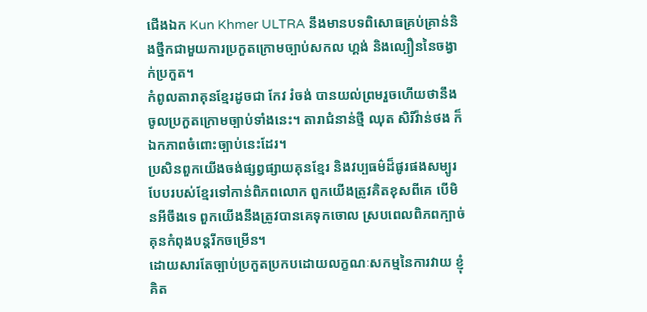ជើងឯក Kun Khmer ULTRA នឹងមានបទពិសោធគ្រប់គ្រាន់និងថ្នឹកជាមួយការប្រកួតក្រោមច្បាប់សកល ហ្គង់ និងល្បឿននៃចង្វាក់ប្រកួត។
កំពូលតារាគុនខ្មែរដូចជា កែវ រំចង់ បានយល់ព្រមរួចហើយថានឹងចូលប្រកួតក្រោមច្បាប់ទាំងនេះ។ តារាជំនាន់ថ្មី ឈុត សិរីវ៉ាន់ថង ក៏ឯកភាពចំពោះច្បាប់នេះដែរ។
ប្រសិនពួកយើងចង់ផ្សព្វផ្សាយគុនខ្មែរ និងវប្បធម៌ដ៏ផូរផងសម្បូរបែបរបស់ខ្មែរទៅកាន់ពិភពលោក ពួកយើងត្រូវគិតខុសពីគេ បើមិនអីចឹងទេ ពួកយើងនឹងត្រូវបានគេទុកចោល ស្របពេលពិភពក្បាច់គុនកំពុងបន្តរីកចម្រើន។
ដោយសារតែច្បាប់ប្រកួតប្រកបដោយលក្ខណៈសកម្មនៃការវាយ ខ្ញុំគិត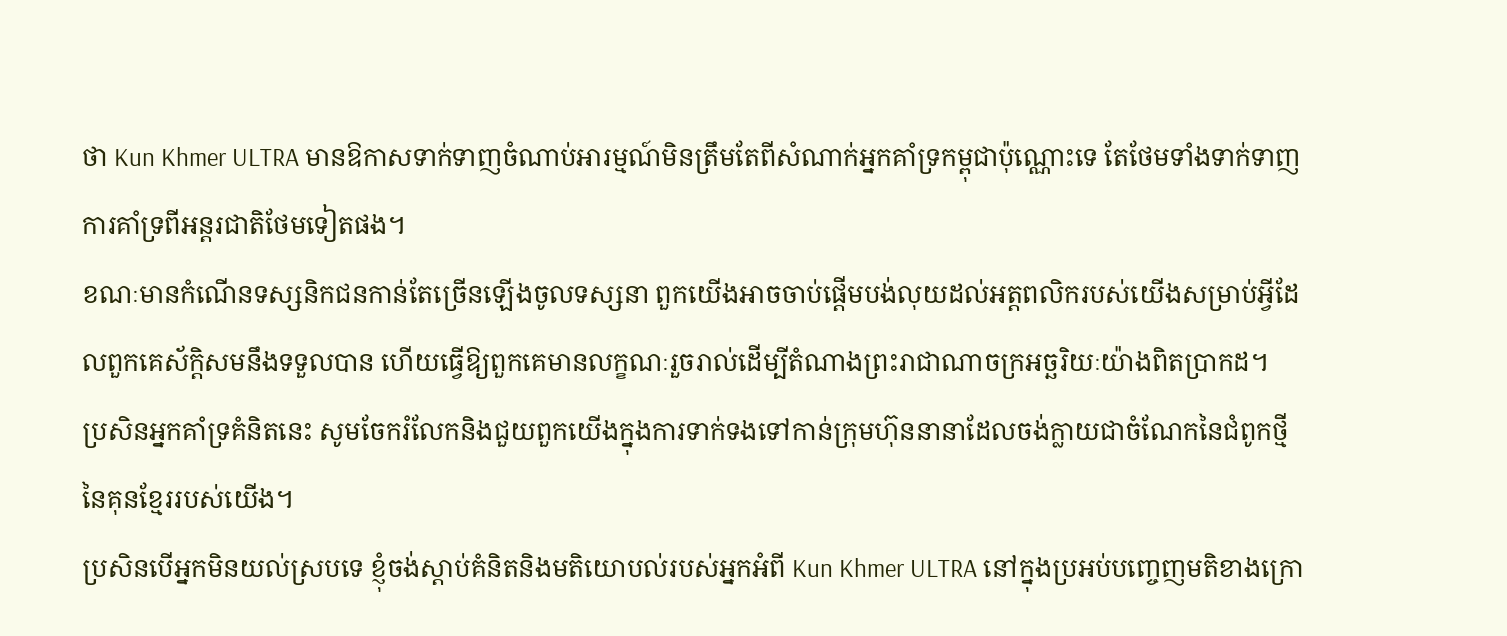ថា Kun Khmer ULTRA មានឱកាសទាក់ទាញចំណាប់អារម្មណ៍មិនត្រឹមតែពីសំណាក់អ្នកគាំទ្រកម្ពុជាប៉ុណ្ណោះទេ តែថែមទាំងទាក់ទាញការគាំទ្រពីអន្តរជាតិថែមទៀតផង។
ខណៈមានកំណើនទស្សនិកជនកាន់តែច្រើនឡើងចូលទស្សនា ពួកយើងអាចចាប់ផ្ដើមបង់លុយដល់អត្តពលិករបស់យើងសម្រាប់អ្វីដែលពួកគេស័ក្ដិសមនឹងទទួលបាន ហើយធ្វើឱ្យពួកគេមានលក្ខណៈរួចរាល់ដើម្បីតំណាងព្រះរាជាណាចក្រអច្ឆរិយៈយ៉ាងពិតប្រាកដ។
ប្រសិនអ្នកគាំទ្រគំនិតនេះ សូមចែករំលែកនិងជួយពួកយើងក្នុងការទាក់ទងទៅកាន់ក្រុមហ៊ុននានាដែលចង់ក្លាយជាចំណែកនៃជំពូកថ្មីនៃគុនខ្មែររបស់យើង។
ប្រសិនបើអ្នកមិនយល់ស្របទេ ខ្ញុំចង់ស្ដាប់គំនិតនិងមតិយោបល់របស់អ្នកអំពី Kun Khmer ULTRA នៅក្នុងប្រអប់បញ្ចេញមតិខាងក្រោ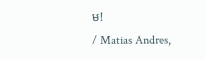ម!
/ Matias Andres,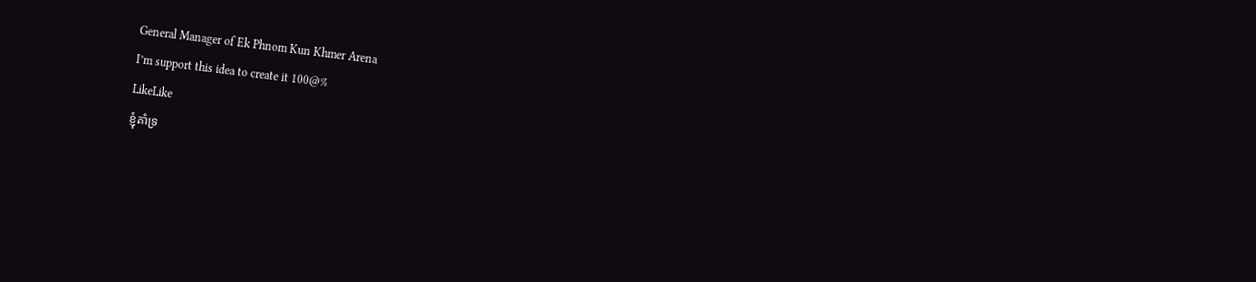General Manager of Ek Phnom Kun Khmer Arena
I’m support this idea to create it 100@%
LikeLike
ខ្ញុំគាំទ្រ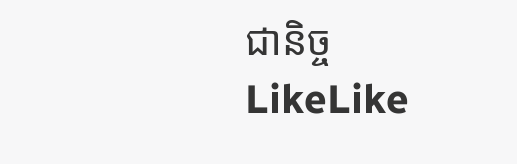ជានិច្ច
LikeLike